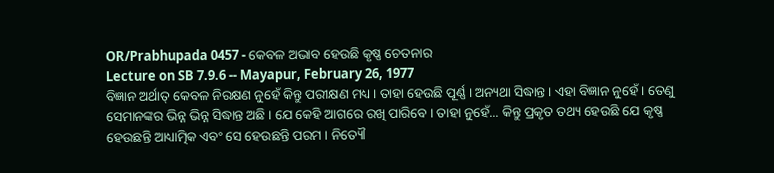OR/Prabhupada 0457 - କେବଳ ଅଭାବ ହେଉଛି କୃଷ୍ଣ ଚେତନାର
Lecture on SB 7.9.6 -- Mayapur, February 26, 1977
ବିଜ୍ଞାନ ଅର୍ଥାତ୍ କେବଳ ନିରକ୍ଷଣ ନୁହେଁ କିନ୍ତୁ ପରୀକ୍ଷଣ ମଧ୍ୟ । ତାହା ହେଉଛି ପୂର୍ଣ୍ଣ । ଅନ୍ୟଥା ସିଦ୍ଧାନ୍ତ । ଏହା ବିଜ୍ଞାନ ନୁହେଁ । ତେଣୁ ସେମାନଙ୍କର ଭିନ୍ନ ଭିନ୍ନ ସିଦ୍ଧାନ୍ତ ଅଛି । ଯେ କେହି ଆଗରେ ରଖି ପାରିବେ । ତାହା ନୁହେଁ... କିନ୍ତୁ ପ୍ରକୃତ ତଥ୍ୟ ହେଉଛି ଯେ କୃଷ୍ଣ ହେଉଛନ୍ତି ଆଧ୍ୟାତ୍ମିକ ଏବଂ ସେ ହେଉଛନ୍ତି ପରମ । ନିତ୍ୟୌ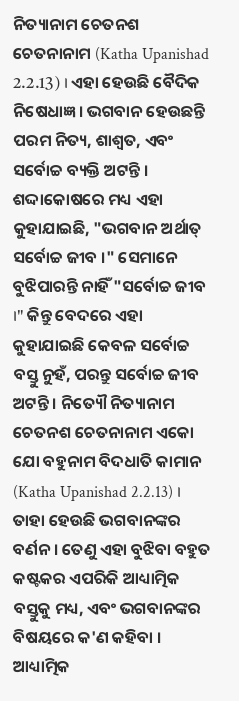ନିତ୍ୟାନାମ ଚେତନଶ ଚେତନାନାମ (Katha Upanishad 2.2.13) । ଏହା ହେଉଛି ବୈଦିକ ନିଷେଧାଜ୍ଞ । ଭଗବାନ ହେଉଛନ୍ତି ପରମ ନିତ୍ୟ, ଶାଶ୍ଵତ, ଏବଂ ସର୍ବୋଚ୍ଚ ବ୍ୟକ୍ତି ଅଟନ୍ତି । ଶଦ୍ଦାକୋଷରେ ମଧ୍ୟ ଏହା କୁହାଯାଇଛି, "ଭଗବାନ ଅର୍ଥାତ୍ ସର୍ବୋଚ୍ଚ ଜୀବ ।" ସେମାନେ ବୁଝିପାରନ୍ତି ନାହିଁ "ସର୍ବୋଚ୍ଚ ଜୀବ ।" କିନ୍ତୁ ବେଦରେ ଏହା କୁହାଯାଇଛି କେବଳ ସର୍ବୋଚ୍ଚ ବସ୍ତୁ ନୁହଁ, ପରନ୍ତୁ ସର୍ବୋଚ୍ଚ ଜୀବ ଅଟନ୍ତି । ନିତ୍ୟୌ ନିତ୍ୟାନାମ ଚେତନଶ ଚେତନାନାମ ଏକୋ ଯୋ ବହୁନାମ ବିଦଧାତି କାମାନ (Katha Upanishad 2.2.13) । ତାହା ହେଉଛି ଭଗବାନଙ୍କର ବର୍ଣନ । ତେଣୁ ଏହା ବୁଝିବା ବହୁତ କଷ୍ଟକର ଏପରିକି ଆଧ୍ୟାତ୍ମିକ ବସ୍ତୁକୁ ମଧ୍ୟ, ଏବଂ ଭଗବାନଙ୍କର ବିଷୟରେ କ'ଣ କହିବା । ଆଧ୍ୟାତ୍ମିକ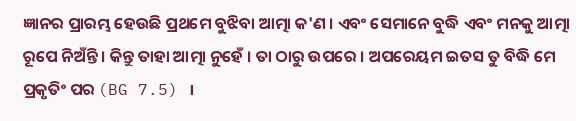ଜ୍ଞାନର ପ୍ରାରମ୍ଭ ହେଉଛି ପ୍ରଥମେ ବୁଝିବା ଆତ୍ମା କ'ଣ । ଏବଂ ସେମାନେ ବୁଦ୍ଧି ଏବଂ ମନକୁ ଆତ୍ମା ରୂପେ ନିଅଁନ୍ତି । କିନ୍ତୁ ତାହା ଆତ୍ମା ନୁହେଁ । ତା ଠାରୁ ଉପରେ । ଅପରେୟମ ଇତସ ତୁ ବିଦ୍ଧି ମେ ପ୍ରକୃତିଂ ପର (BG 7.5) ।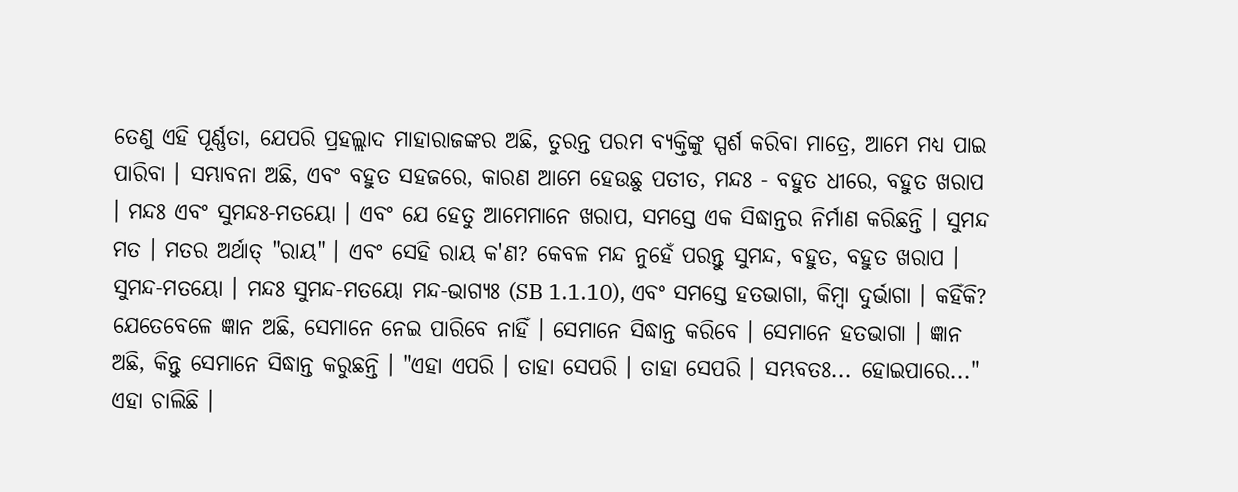ତେଣୁ ଏହି ପୂର୍ଣ୍ଣତା, ଯେପରି ପ୍ରହଲ୍ଲାଦ ମାହାରାଜଙ୍କର ଅଛି, ତୁରନ୍ତ ପରମ ବ୍ୟକ୍ତିଙ୍କୁ ସ୍ପର୍ଶ କରିବା ମାତ୍ରେ, ଆମେ ମଧ୍ୟ ପାଇ ପାରିବା । ସମ୍ଭାବନା ଅଛି, ଏବଂ ବହୁତ ସହଜରେ, କାରଣ ଆମେ ହେଉଛୁ ପତୀତ, ମନ୍ଦଃ - ବହୁତ ଧୀରେ, ବହୁତ ଖରାପ । ମନ୍ଦଃ ଏବଂ ସୁମନ୍ଦଃ-ମତୟୋ । ଏବଂ ଯେ ହେତୁ ଆମେମାନେ ଖରାପ, ସମସ୍ତେ ଏକ ସିଦ୍ଧାନ୍ତର ନିର୍ମାଣ କରିଛନ୍ତି । ସୁମନ୍ଦ ମତ । ମତର ଅର୍ଥାତ୍ "ରାୟ" । ଏବଂ ସେହି ରାୟ କ'ଣ? କେବଳ ମନ୍ଦ ନୁହେଁ ପରନ୍ତୁ ସୁମନ୍ଦ, ବହୁତ, ବହୁତ ଖରାପ । ସୁମନ୍ଦ-ମତୟୋ । ମନ୍ଦଃ ସୁମନ୍ଦ-ମତୟୋ ମନ୍ଦ-ଭାଗ୍ୟଃ (SB 1.1.10), ଏବଂ ସମସ୍ତେ ହତଭାଗା, କିମ୍ଵା ଦୁର୍ଭାଗା । କହିଁକି? ଯେତେବେଳେ ଜ୍ଞାନ ଅଛି, ସେମାନେ ନେଇ ପାରିବେ ନାହିଁ । ସେମାନେ ସିଦ୍ଧାନ୍ତ କରିବେ । ସେମାନେ ହତଭାଗା । ଜ୍ଞାନ ଅଛି, କିନ୍ତୁ ସେମାନେ ସିଦ୍ଧାନ୍ତ କରୁଛନ୍ତି । "ଏହା ଏପରି । ତାହା ସେପରି । ତାହା ସେପରି । ସମ୍ଭବତଃ... ହୋଇପାରେ..." ଏହା ଚାଲିଛି ।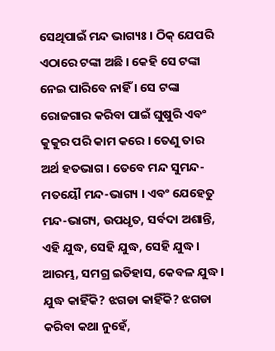ସେଥିପାଇଁ ମନ୍ଦ ଭାଗ୍ୟଃ । ଠିକ୍ ଯେପରି ଏଠାରେ ଟଙ୍କା ଅଛି । କେହି ସେ ଟଙ୍କା ନେଇ ପାରିବେ ନାହିଁ । ସେ ଟଙ୍କା ରୋଜଗାର କରିବା ପାଇଁ ଘୁଷୁରି ଏବଂ କୁକୁର ପରି କାମ କରେ । ତେଣୁ ତାର ଅର୍ଥ ହତଭାଗ । ତେବେ ମନ୍ଦ ସୁମନ୍ଦ-ମତୟୌ ମନ୍ଦ-ଭାଗ୍ୟ । ଏବଂ ଯେହେତୁ ମନ୍ଦ-ଭାଗ୍ୟ, ଉପଧୃତ, ସର୍ବଦା ଅଶାନ୍ତି, ଏହି ଯୁଦ୍ଧ, ସେହି ଯୁଦ୍ଧ, ସେହି ଯୁଦ୍ଧ । ଆରମ୍ଭ, ସମଗ୍ର ଇତିହାସ, କେବଳ ଯୁଦ୍ଧ । ଯୁଦ୍ଧ କାହିଁକି? ଝଗଡା କାହିଁକି? ଝଗଡା କରିବା କଥା ନୁହେଁ,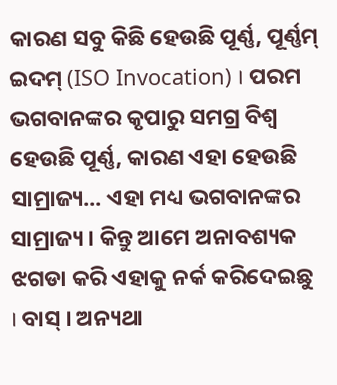କାରଣ ସବୁ କିଛି ହେଉଛି ପୂର୍ଣ୍ଣ, ପୂର୍ଣ୍ଣମ୍ ଇଦମ୍ (ISO Invocation) । ପରମ ଭଗବାନଙ୍କର କୃପାରୁ ସମଗ୍ର ବିଶ୍ଵ ହେଉଛି ପୂର୍ଣ୍ଣ, କାରଣ ଏହା ହେଉଛି ସାମ୍ରାଜ୍ୟ... ଏହା ମଧ୍ୟ ଭଗବାନଙ୍କର ସାମ୍ରାଜ୍ୟ । କିନ୍ତୁ ଆମେ ଅନାବଶ୍ୟକ ଝଗଡା କରି ଏହାକୁ ନର୍କ କରିଦେଇଛୁ । ବାସ୍ । ଅନ୍ୟଥା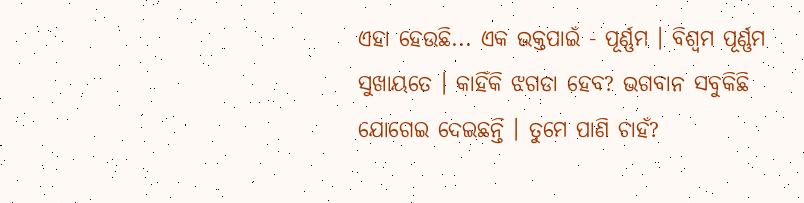ଏହା ହେଉଛି... ଏକ ଭକ୍ତପାଇଁ - ପୂର୍ଣ୍ଣମ । ବିଶ୍ଵମ ପୂର୍ଣ୍ଣମ ସୁଖାୟତେ । କାହିଁକି ଝଗଡା ହେବ? ଭଗବାନ ସବୁକିଛି ଯୋଗେଇ ଦେଇଛନ୍ତି । ତୁମେ ପାଣି ଚାହଁ?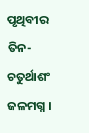ପୃଥିବୀର ତିନ-ଚତୁର୍ଥାଶଂ ଜଳମଗ୍ନ ।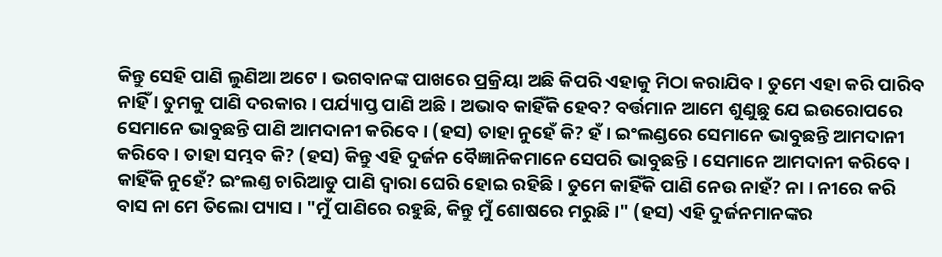କିନ୍ତୁ ସେହି ପାଣି ଲୁଣିଆ ଅଟେ । ଭଗବାନଙ୍କ ପାଖରେ ପ୍ରକ୍ରିୟା ଅଛି କିପରି ଏହାକୁ ମିଠା କରାଯିବ । ତୁମେ ଏହା କରି ପାରିବ ନାହିଁ । ତୁମକୁ ପାଣି ଦରକାର । ପର୍ଯ୍ୟାପ୍ତ ପାଣି ଅଛି । ଅଭାବ କାହିଁକି ହେବ? ବର୍ତ୍ତମାନ ଆମେ ଶୁଣୁଛୁ ଯେ ଇଉରୋପରେ ସେମାନେ ଭାବୁଛନ୍ତି ପାଣି ଆମଦାନୀ କରିବେ । (ହସ) ତାହା ନୁହେଁ କି? ହଁ । ଇଂଲଣ୍ଡରେ ସେମାନେ ଭାବୁଛନ୍ତି ଆମଦାନୀ କରିବେ । ତାହା ସମ୍ଭବ କି? (ହସ) କିନ୍ତୁ ଏହି ଦୁର୍ଜନ ବୈଜ୍ଞାନିକମାନେ ସେପରି ଭାବୁଛନ୍ତି । ସେମାନେ ଆମଦାନୀ କରିବେ । କାହିଁକି ନୁହେଁ? ଇଂଲଣ୍ତ ଚାରିଆଡୁ ପାଣି ଦ୍ଵାରା ଘେରି ହୋଇ ରହିଛି । ତୁମେ କାହିଁକି ପାଣି ନେଉ ନାହଁ? ନା । ନୀରେ କରି ବାସ ନା ମେ ତିଲୋ ପ୍ୟାସ । "ମୁଁ ପାଣିରେ ରହୁଛି, କିନ୍ତୁ ମୁଁ ଶୋଷରେ ମରୁଛି ।" (ହସ) ଏହି ଦୁର୍ଜନମାନଙ୍କର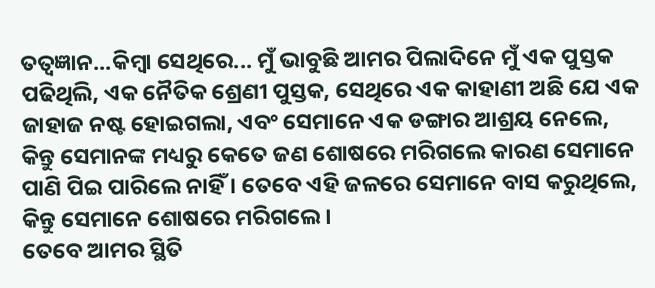ତତ୍ଵଜ୍ଞାନ...କିମ୍ଵା ସେଥିରେ... ମୁଁ ଭାବୁଛି ଆମର ପିଲାଦିନେ ମୁଁ ଏକ ପୁସ୍ତକ ପଢିଥିଲି, ଏକ ନୈତିକ ଶ୍ରେଣୀ ପୁସ୍ତକ, ସେଥିରେ ଏକ କାହାଣୀ ଅଛି ଯେ ଏକ ଜାହାଜ ନଷ୍ଟ ହୋଇଗଲା, ଏବଂ ସେମାନେ ଏକ ଡଙ୍ଗାର ଆଶ୍ରୟ ନେଲେ, କିନ୍ତୁ ସେମାନଙ୍କ ମଧ୍ୟରୁ କେତେ ଜଣ ଶୋଷରେ ମରିଗଲେ କାରଣ ସେମାନେ ପାଣି ପିଇ ପାରିଲେ ନାହିଁ । ତେବେ ଏହି ଜଳରେ ସେମାନେ ବାସ କରୁଥିଲେ, କିନ୍ତୁ ସେମାନେ ଶୋଷରେ ମରିଗଲେ ।
ତେବେ ଆମର ସ୍ଥିତି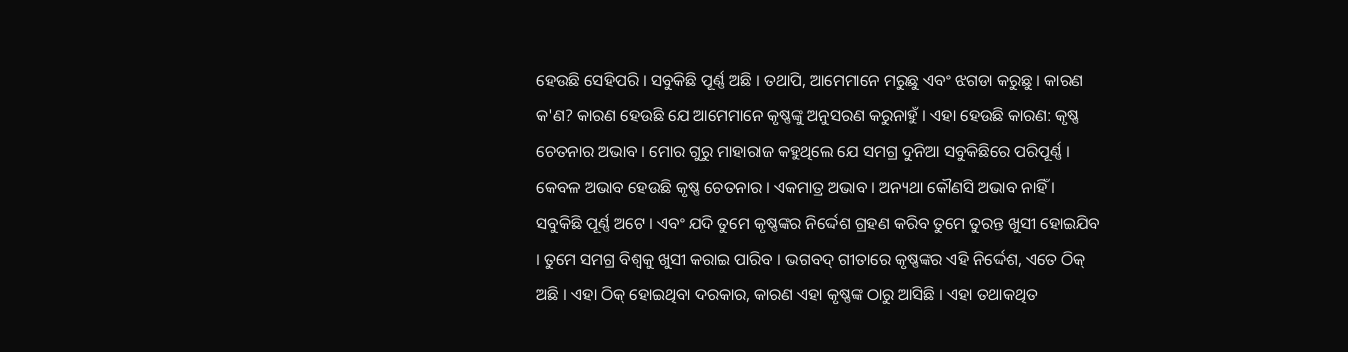ହେଉଛି ସେହିପରି । ସବୁକିଛି ପୂର୍ଣ୍ଣ ଅଛି । ତଥାପି, ଆମେମାନେ ମରୁଛୁ ଏବଂ ଝଗଡା କରୁଛୁ । କାରଣ କ'ଣ? କାରଣ ହେଉଛି ଯେ ଆମେମାନେ କୃଷ୍ଣଙ୍କୁ ଅନୁସରଣ କରୁନାହୁଁ । ଏହା ହେଉଛି କାରଣ: କୃଷ୍ଣ ଚେତନାର ଅଭାବ । ମୋର ଗୁରୁ ମାହାରାଜ କହୁଥିଲେ ଯେ ସମଗ୍ର ଦୁନିଆ ସବୁକିଛିରେ ପରିପୂର୍ଣ୍ଣ । କେବଳ ଅଭାବ ହେଉଛି କୃଷ୍ଣ ଚେତନାର । ଏକମାତ୍ର ଅଭାବ । ଅନ୍ୟଥା କୌଣସି ଅଭାବ ନାହିଁ । ସବୁକିଛି ପୂର୍ଣ୍ଣ ଅଟେ । ଏବଂ ଯଦି ତୁମେ କୃଷ୍ଣଙ୍କର ନିର୍ଦ୍ଦେଶ ଗ୍ରହଣ କରିବ ତୁମେ ତୁରନ୍ତ ଖୁସୀ ହୋଇଯିବ । ତୁମେ ସମଗ୍ର ବିଶ୍ଵକୁ ଖୁସୀ କରାଇ ପାରିବ । ଭଗବଦ୍ ଗୀତାରେ କୃଷ୍ଣଙ୍କର ଏହି ନିର୍ଦ୍ଦେଶ, ଏତେ ଠିକ୍ ଅଛି । ଏହା ଠିକ୍ ହୋଇଥିବା ଦରକାର, କାରଣ ଏହା କୃଷ୍ଣଙ୍କ ଠାରୁ ଆସିଛି । ଏହା ତଥାକଥିତ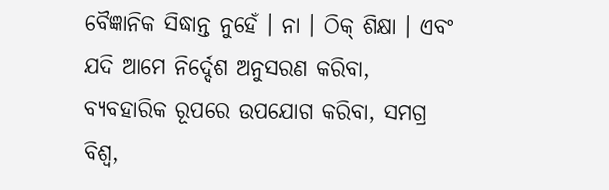ବୈଜ୍ଞାନିକ ସିଦ୍ଧାନ୍ତ ନୁହେଁ । ନା । ଠିକ୍ ଶିକ୍ଷା । ଏବଂ ଯଦି ଆମେ ନିର୍ଦ୍ଦେଶ ଅନୁସରଣ କରିବା, ବ୍ୟବହାରିକ ରୂପରେ ଉପଯୋଗ କରିବା, ସମଗ୍ର ବିଶ୍ଵ,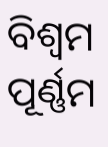ବିଶ୍ଵମ ପୂର୍ଣ୍ଣମ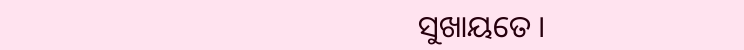ସୁଖାୟତେ ।